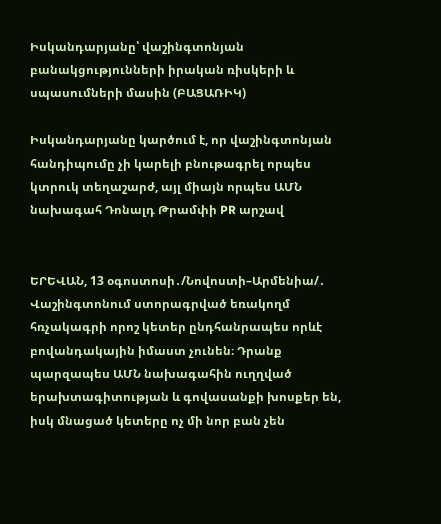Իսկանդարյանը՝ վաշինգտոնյան բանակցությունների իրական ռիսկերի և սպասումների մասին (ԲԱՑԱՌԻԿ)

Իսկանդարյանը կարծում է, որ վաշինգտոնյան հանդիպումը չի կարելի բնութագրել որպես կտրուկ տեղաշարժ, այլ միայն որպես ԱՄՆ նախագահ Դոնալդ Թրամփի PR արշավ


ԵՐԵՎԱՆ, 13 օգոստոսի․/Նովոստի–Արմենիա/․ Վաշինգտոնում ստորագրված եռակողմ հռչակագրի որոշ կետեր ընդհանրապես որևէ բովանդակային իմաստ չունեն։ Դրանք պարզապես ԱՄՆ նախագահին ուղղված երախտագիտության և գովասանքի խոսքեր են, իսկ մնացած կետերը ոչ մի նոր բան չեն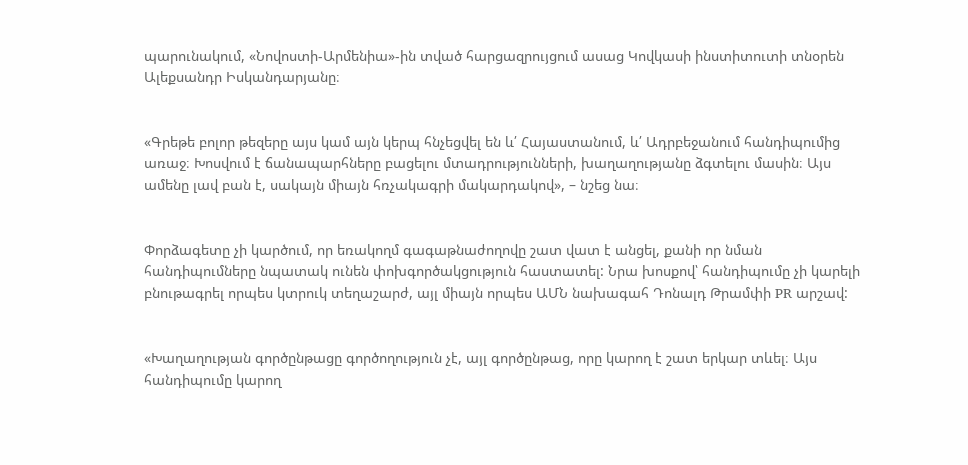պարունակում, «Նովոստի-Արմենիա»-ին տված հարցազրույցում ասաց Կովկասի ինստիտուտի տնօրեն Ալեքսանդր Իսկանդարյանը։


«Գրեթե բոլոր թեզերը այս կամ այն կերպ հնչեցվել են և՛ Հայաստանում, և՛ Ադրբեջանում հանդիպումից առաջ։ Խոսվում է ճանապարհները բացելու մտադրությունների, խաղաղությանը ձգտելու մասին։ Այս ամենը լավ բան է, սակայն միայն հռչակագրի մակարդակով», – նշեց նա։


Փորձագետը չի կարծում, որ եռակողմ գագաթնաժողովը շատ վատ է անցել, քանի որ նման հանդիպումները նպատակ ունեն փոխգործակցություն հաստատել: Նրա խոսքով՝ հանդիպումը չի կարելի բնութագրել որպես կտրուկ տեղաշարժ, այլ միայն որպես ԱՄՆ նախագահ Դոնալդ Թրամփի PR արշավ:


«Խաղաղության գործընթացը գործողություն չէ, այլ գործընթաց, որը կարող է շատ երկար տևել։ Այս հանդիպումը կարող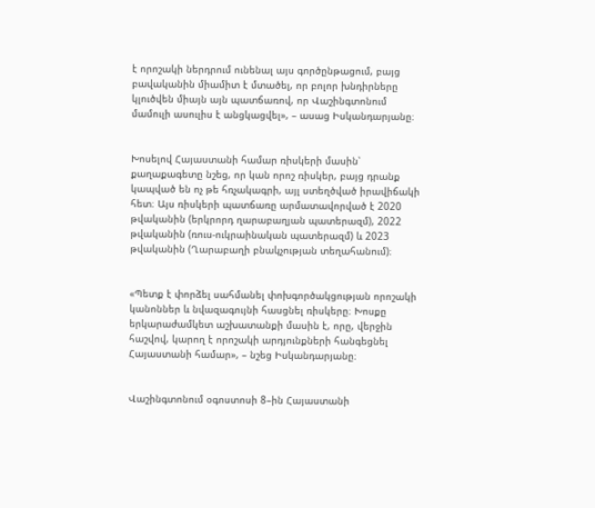է որոշակի ներդրում ունենալ այս գործընթացում, բայց բավականին միամիտ է մտածել, որ բոլոր խնդիրները կլուծվեն միայն այն պատճառով, որ Վաշինգտոնում մամուլի ասուլիս է անցկացվել», – ասաց Իսկանդարյանը։


Խոսելով Հայաստանի համար ռիսկերի մասին՝ քաղաքագետը նշեց, որ կան որոշ ռիսկեր, բայց դրանք կապված են ոչ թե հռչակագրի, այլ ստեղծված իրավիճակի հետ։ Այս ռիսկերի պատճառը արմատավորված է 2020 թվականին (երկրորդ ղարաբաղյան պատերազմ), 2022 թվականին (ռուս-ուկրաինական պատերազմ) և 2023 թվականին (Ղարաբաղի բնակչության տեղահանում)։


«Պետք է փորձել սահմանել փոխգործակցության որոշակի կանոններ և նվազագույնի հասցնել ռիսկերը։ Խոսքը երկարաժամկետ աշխատանքի մասին է, որը, վերջին հաշվով, կարող է որոշակի արդյունքների հանգեցնել Հայաստանի համար», – նշեց Իսկանդարյանը։


Վաշինգտոնում օգոստոսի 8–ին Հայաստանի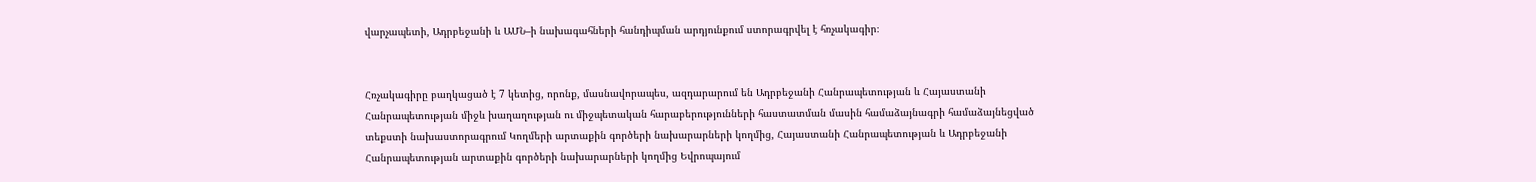վարչապետի, Ադրբեջանի և ԱՄՆ–ի նախագահների հանդիպման արդյունքում ստորագրվել է հռչակագիր։


Հռչակագիրը բաղկացած է 7 կետից, որոնք, մասնավորապես, ազդարարում են Ադրբեջանի Հանրապետության և Հայաստանի Հանրապետության միջև խաղաղության ու միջպետական հարաբերությունների հաստատման մասին համաձայնագրի համաձայնեցված տեքստի նախաստորագրում Կողմերի արտաքին գործերի նախարարների կողմից, Հայաստանի Հանրապետության և Ադրբեջանի Հանրապետության արտաքին գործերի նախարարների կողմից Եվրոպայում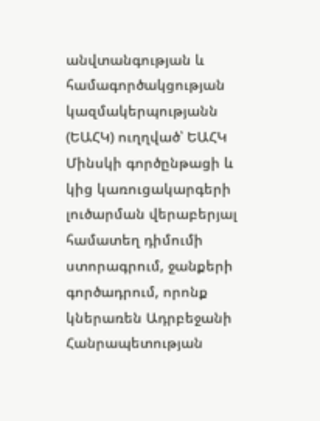անվտանգության և համագործակցության կազմակերպությանն (ԵԱՀԿ) ուղղված՝ ԵԱՀԿ Մինսկի գործընթացի և կից կառուցակարգերի լուծարման վերաբերյալ համատեղ դիմումի ստորագրում, ջանքերի գործադրում, որոնք կներառեն Ադրբեջանի Հանրապետության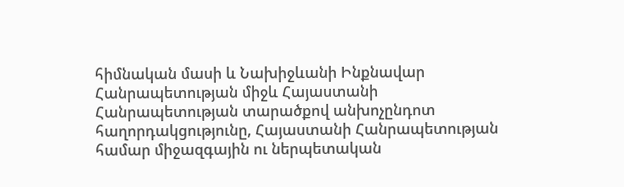հիմնական մասի և Նախիջևանի Ինքնավար Հանրապետության միջև Հայաստանի Հանրապետության տարածքով անխոչընդոտ հաղորդակցությունը, Հայաստանի Հանրապետության համար միջազգային ու ներպետական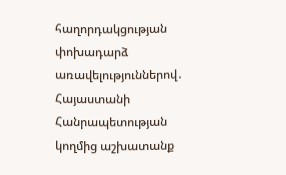հաղորդակցության փոխադարձ առավելություններով․ Հայաստանի Հանրապետության կողմից աշխատանք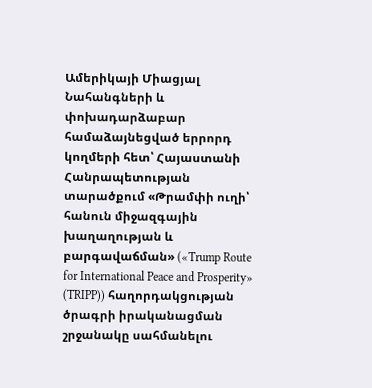Ամերիկայի Միացյալ Նահանգների և փոխադարձաբար համաձայնեցված երրորդ կողմերի հետ՝ Հայաստանի Հանրապետության տարածքում «Թրամփի ուղի՝ հանուն միջազգային խաղաղության և բարգավաճման» («Trump Route for International Peace and Prosperity» (TRIPP)) հաղորդակցության ծրագրի իրականացման շրջանակը սահմանելու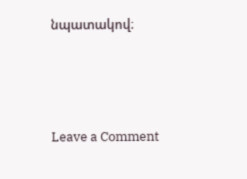նպատակով։




Leave a Comment